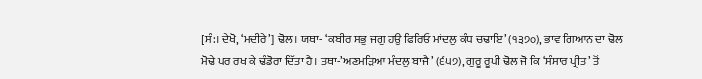[ਸੰ:। ਦੇਖੋ, ‘ਮਦੀਰੇ’] ਢੋਲ। ਯਥਾ- ‘ਕਬੀਰ ਸਭੁ ਜਗੁ ਹਉ ਫਿਰਿਓ ਮਾਂਦਲੁ ਕੰਧ ਚਢਾਇ’ (੧੩੭੦), ਭਾਵ ਗਿਆਨ ਦਾ ਢੋਲ ਮੋਢੇ ਪਰ ਰਖ ਕੇ ਢੰਡੋਰਾ ਦਿੱਤਾ ਹੈ। ਤਥਾ-’ਅਣਮੜਿਆ ਮੰਦਲੁ ਬਾਜੈ’ (੬੫੭), ਗੁਰੂ ਰੂਪੀ ਢੋਲ ਜੋ ਕਿ ‘ਸੰਸਾਰ ਪ੍ਰੀਤ’ ਤੋਂ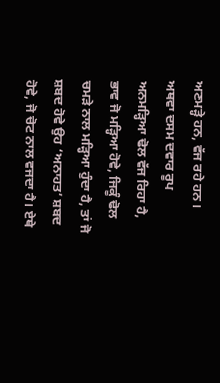ਅਣਮੜ੍ਹੇ ਹਨ, ਵੱਜ ਰਹੇ ਹਨ। ਅਥਵਾ ਦਸਮ ਦਵਾਰ ਰੂਪ ਅਨਮੜ੍ਹਿਆ ਢੋਲ ਵੱਜ ਰਿਹਾ ਹੈ, ਭਾਵ ਜੋ ਮੜ੍ਹਿਆ ਹੋਵੇ, ਜਿਕੂੰ ਢੋਲ ਚਮੜੇ ਨਾਲ ਮੜ੍ਹਿਆ ਹੁੰਦਾ ਹੈ, ਤਾਂ ਜੋ ਸ਼ਬਦ ਹੋਵੇ ਉਹ ‘ਅਨਾਹਤ’ ਸ਼ਬਦ ਹੋਵੇ, ਜੋ ਚੋਟ ਨਾਲ ਵਜਦਾ ਹੈ। ਏਥੇ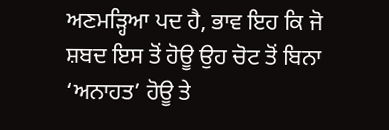ਅਣਮੜ੍ਹਿਆ ਪਦ ਹੈ, ਭਾਵ ਇਹ ਕਿ ਜੋ ਸ਼ਬਦ ਇਸ ਤੋਂ ਹੋਊ ਉਹ ਚੋਟ ਤੋਂ ਬਿਨਾ ‘ਅਨਾਹਤ’ ਹੋਊ ਤੇ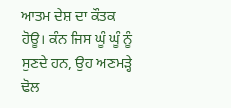ਆਤਮ ਦੇਸ਼ ਦਾ ਕੌਤਕ ਹੋਊ। ਕੰਨ ਜਿਸ ਘੂੰ ਘੂੰ ਨੂੰ ਸੁਣਦੇ ਹਨ, ਉਹ ਅਣਮੜ੍ਹੇ ਢੋਲ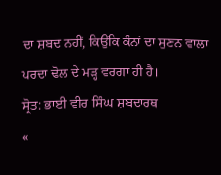ਦਾ ਸ਼ਬਦ ਨਹੀਂ, ਕਿਉਂਕਿ ਕੰਨਾਂ ਦਾ ਸੁਣਨ ਵਾਲਾ ਪਰਦਾ ਢੋਲ ਦੇ ਮੜ੍ਹ ਵਰਗਾ ਹੀ ਹੈ।
ਸ੍ਰੋਤ: ਭਾਈ ਵੀਰ ਸਿੰਘ ਸ਼ਬਦਾਰਥ
«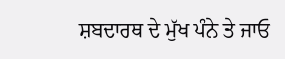ਸ਼ਬਦਾਰਥ ਦੇ ਮੁੱਖ ਪੰਨੇ ਤੇ ਜਾਓ